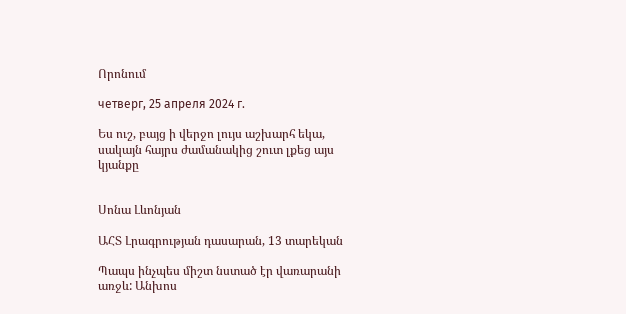Որոնում

четверг, 25 апреля 2024 г.

Ես ուշ, բայց ի վերջո լույս աշխարհ եկա, սակայն հայրս ժամանակից շուտ լքեց այս կյանքը


Սոնա Լևոնյան

ԱՀՏ Լրագրության դասարան, 13 տարեկան

Պապս ինչպես միշտ նստած էր վառարանի առջև: Անխոս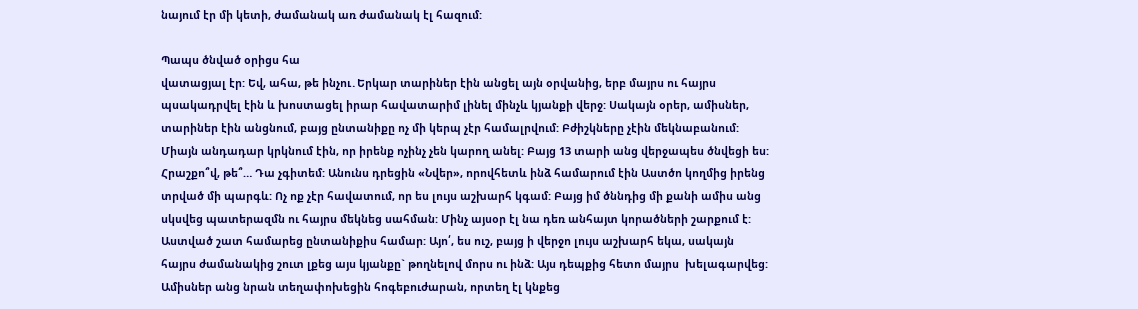նայում էր մի կետի, ժամանակ առ ժամանակ էլ հազում:

Պապս ծնված օրիցս հա
վատացյալ էր: Եվ, ահա, թե ինչու․Երկար տարիներ էին անցել այն օրվանից, երբ մայրս ու հայրս պսակադրվել էին և խոստացել իրար հավատարիմ լինել մինչև կյանքի վերջ: Սակայն օրեր, ամիսներ, տարիներ էին անցնում, բայց ընտանիքը ոչ մի կերպ չէր համալրվում: Բժիշկները չէին մեկնաբանում: Միայն անդադար կրկնում էին, որ իրենք ոչինչ չեն կարող անել: Բայց 13 տարի անց վերջապես ծնվեցի ես: Հրաշքո՞վ, թե՞… Դա չգիտեմ: Անունս դրեցին «Նվեր», որովհետև ինձ համարում էին Աստծո կողմից իրենց տրված մի պարգև: Ոչ ոք չէր հավատում, որ ես լույս աշխարհ կգամ: Բայց իմ ծննդից մի քանի ամիս անց սկսվեց պատերազմն ու հայրս մեկնեց սահման: Մինչ այսօր էլ նա դեռ անհայտ կորածների շարքում է: Աստված շատ համարեց ընտանիքիս համար: Այո՛, ես ուշ, բայց ի վերջո լույս աշխարհ եկա, սակայն  հայրս ժամանակից շուտ լքեց այս կյանքը` թողնելով մորս ու ինձ: Այս դեպքից հետո մայրս  խելագարվեց: Ամիսներ անց նրան տեղափոխեցին հոգեբուժարան, որտեղ էլ կնքեց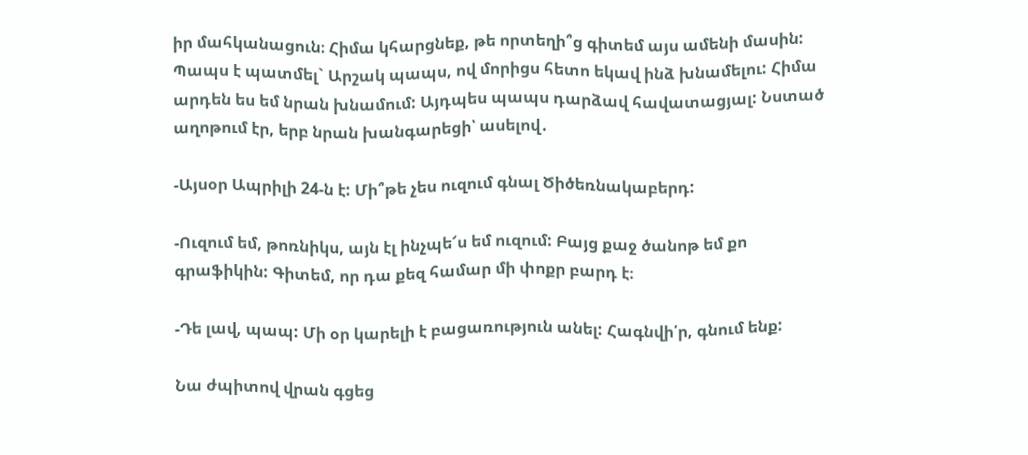իր մահկանացուն։ Հիմա կհարցնեք, թե որտեղի՞ց գիտեմ այս ամենի մասին: Պապս է պատմել` Արշակ պապս, ով մորիցս հետո եկավ ինձ խնամելու: Հիմա արդեն ես եմ նրան խնամում: Այդպես պապս դարձավ հավատացյալ: Նստած աղոթում էր, երբ նրան խանգարեցի՝ ասելով․

-Այսօր Ապրիլի 24-ն է: Մի՞թե չես ուզում գնալ Ծիծեռնակաբերդ:

-Ուզում եմ, թոռնիկս, այն էլ ինչպե՜ս եմ ուզում: Բայց քաջ ծանոթ եմ քո գրաֆիկին: Գիտեմ, որ դա քեզ համար մի փոքր բարդ է։

-Դե լավ, պապ: Մի օր կարելի է բացառություն անել: Հագնվի՛ր, գնում ենք:

Նա ժպիտով վրան գցեց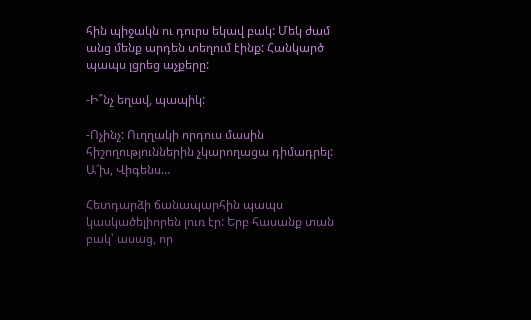հին պիջակն ու դուրս եկավ բակ: Մեկ ժամ անց մենք արդեն տեղում էինք: Հանկարծ պապս լցրեց աչքերը:

-Ի՞նչ եղավ, պապիկ:

-Ոչինչ: Ուղղակի որդուս մասին հիշողություններին չկարողացա դիմադրել: Ա՜խ, Վիգենս…

Հետդարձի ճանապարհին պապս կասկածելիորեն լուռ էր: Երբ հասանք տան բակ՝ ասաց, որ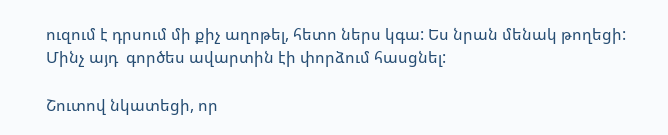ուզում է դրսում մի քիչ աղոթել, հետո ներս կգա: Ես նրան մենակ թողեցի: Մինչ այդ  գործես ավարտին էի փորձում հասցնել:

Շուտով նկատեցի, որ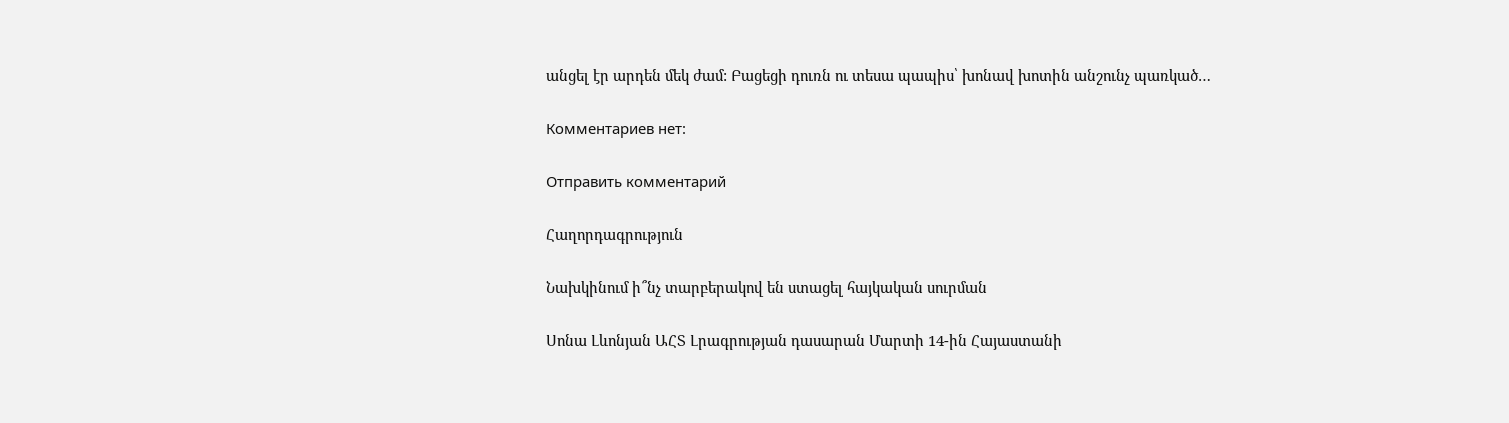անցել էր արդեն մեկ ժամ: Բացեցի դուռն ու տեսա պապիս՝ խոնավ խոտին անշունչ պառկած…

Комментариев нет:

Отправить комментарий

Հաղորդագրություն

Նախկինում ի՞նչ տարբերակով են ստացել հայկական սուրման

Սոնա Լևոնյան ԱՀՏ Լրագրության դասարան Մարտի 14-ին Հայաստանի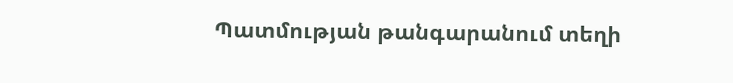Պատմության թանգարանում տեղի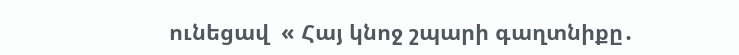ունեցավ  « Հայ կնոջ շպարի գաղտնիքը․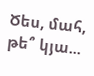Ծես, մահ, թե՞ կյա...